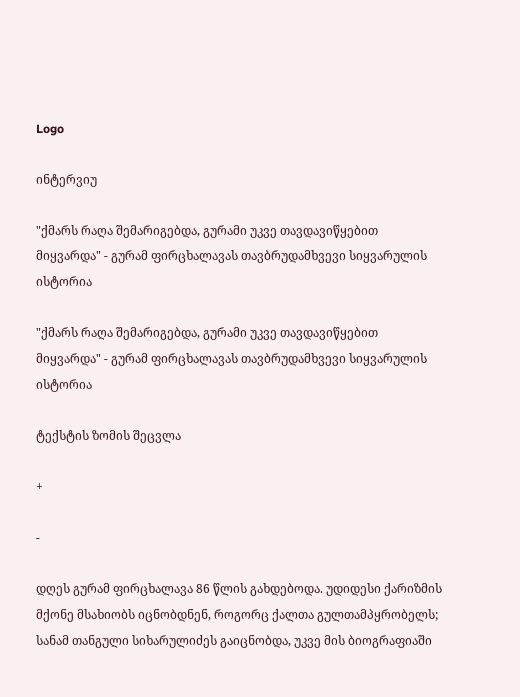Logo

ინტერვიუ

"ქმარს რაღა შემარიგებდა, გურამი უკვე თავდავიწყებით მიყვარდა" - გურამ ფირცხალავას თავბრუდამხვევი სიყვარულის ისტორია

"ქმარს რაღა შემარიგებდა, გურამი უკვე თავდავიწყებით მიყვარდა" - გურამ ფირცხალავას თავბრუდამხვევი სიყვარულის ისტორია

ტექსტის ზომის შეცვლა

+

-

დღეს გურამ ფირცხალავა 86 წლის გახდებოდა. უდიდესი ქარიზმის მქონე მსახიობს იცნობდნენ, როგორც ქალთა გულთამპყრობელს; სანამ თანგული სიხარულიძეს გაიცნობდა, უკვე მის ბიოგრაფიაში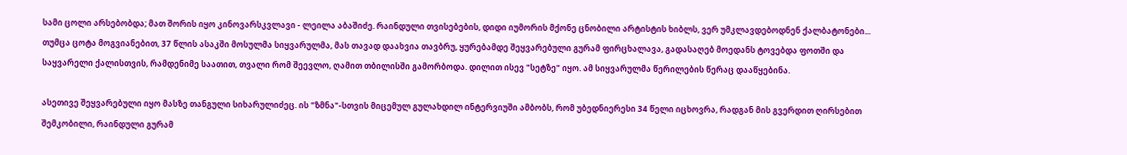სამი ცოლი არსებობდა; მათ შორის იყო კინოვარსკვლავი - ლეილა აბაშიძე. რაინდული თვისებების, დიდი იუმორის მქონე ცნობილი არტისტის ხიბლს, ვერ უმკლავდებოდნენ ქალბატონები... თუმცა ცოტა მოგვიანებით, 37 წლის ასაკში მოსულმა სიყვარულმა, მას თავად დაახვია თავბრუ, ყურებამდე შეყვარებული გურამ ფირცხალავა, გადასაღებ მოედანს ტოვებდა ფოთში და საყვარელი ქალისთვის, რამდენიმე საათით, თვალი რომ შეევლო, ღამით თბილისში გამორბოდა. დილით ისევ "სეტზე" იყო. ამ სიყვარულმა წერილების წერაც დააწყებინა.

ასეთივე შეყვარებული იყო მასზე თანგული სიხარულიძეც. ის "ზმნა"-სთვის მიცემულ გულახდილ ინტერვიუში ამბობს, რომ უბედნიერესი 34 წელი იცხოვრა, რადგან მის გვერდით ღირსებით შემკობილი, რაინდული გურამ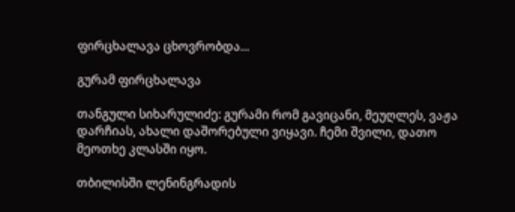ფირცხალავა ცხოვრობდა...

გურამ ფირცხალავა

თანგული სიხარულიძე: გურამი რომ გავიცანი, მეუღლეს, ვაჟა დარჩიას, ახალი დაშორებული ვიყავი. ჩემი შვილი, დათო მეოთხე კლასში იყო.

თბილისში ლენინგრადის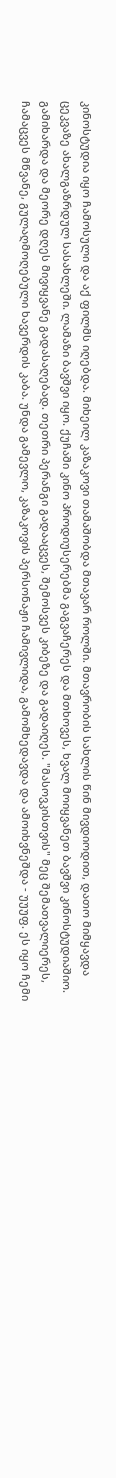კინოსტუდია იყო ჩამოსული და აქ ფილმს იღებდა. მიხეილ კაზაკოვი თამაშობდა მთავარ როლში. მთავრობის სახლის წინ მივდიოდით, დათო მიმყავდა ცეკვაზე ახალგაზრდულ სასახლეში. ლამაზი ბავშვი იყო. ქუჩაში კინო პროდიუსერებმა გაგვაჩერეს და მთხოვეს, ხვალ მოიყვანეთ ბავშვი კინოსტუდიაშიო. გამიხარდა და მეორე დღეს მივიყვანე გადასაღებად. თეთრი პერანგი გადააცვეს, შემოსვეს კიბეზე და გადაიღეს. "მასოვკისთვის" მეც შემათვალიერეს, ჩამაცვეს მწვანე, გულაღმოღებული ხავერდის კაბა. უნდა გამევლო, კაზაკოვის პერსონაჟი ჩამივლიდა, გამომხედავდა და ამოიხვნეშდა - უუუფ. ეს იყო ჩემი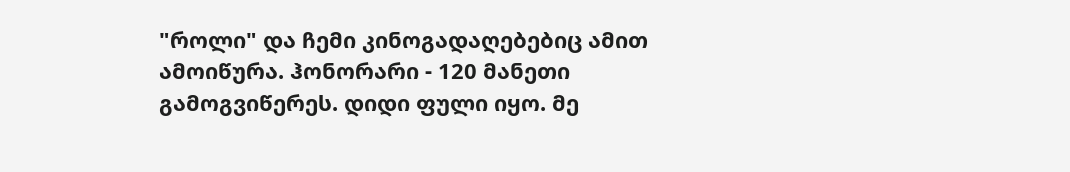"როლი" და ჩემი კინოგადაღებებიც ამით ამოიწურა. ჰონორარი - 120 მანეთი გამოგვიწერეს. დიდი ფული იყო. მე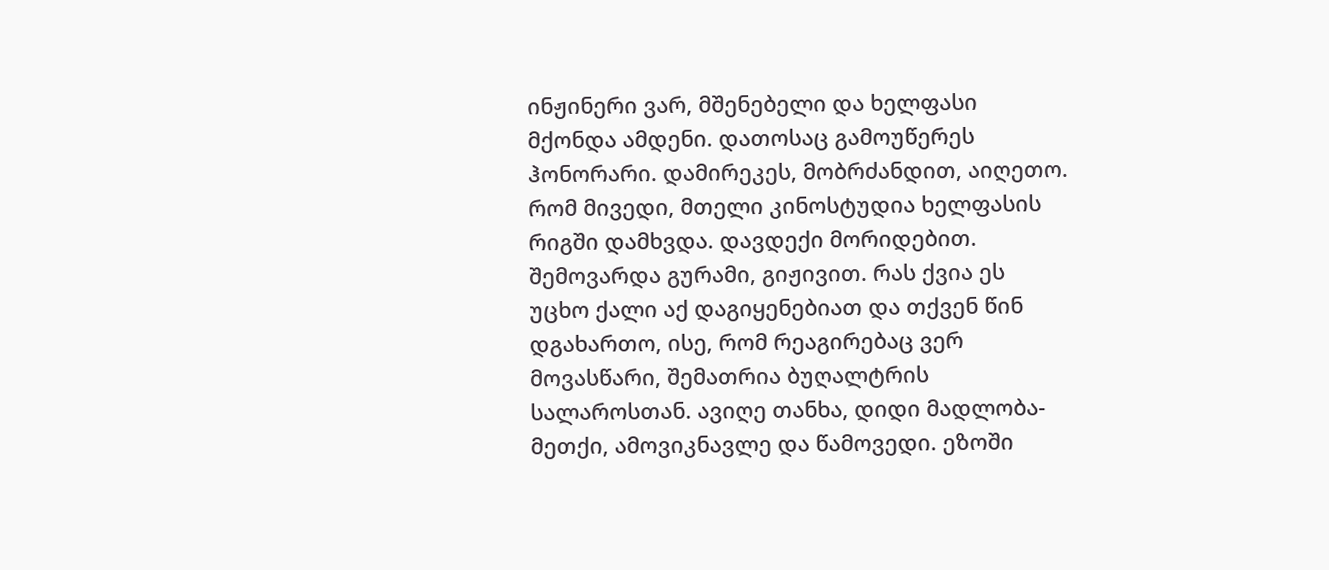ინჟინერი ვარ, მშენებელი და ხელფასი მქონდა ამდენი. დათოსაც გამოუწერეს ჰონორარი. დამირეკეს, მობრძანდით, აიღეთო. რომ მივედი, მთელი კინოსტუდია ხელფასის რიგში დამხვდა. დავდექი მორიდებით. შემოვარდა გურამი, გიჟივით. რას ქვია ეს უცხო ქალი აქ დაგიყენებიათ და თქვენ წინ დგახართო, ისე, რომ რეაგირებაც ვერ მოვასწარი, შემათრია ბუღალტრის სალაროსთან. ავიღე თანხა, დიდი მადლობა-მეთქი, ამოვიკნავლე და წამოვედი. ეზოში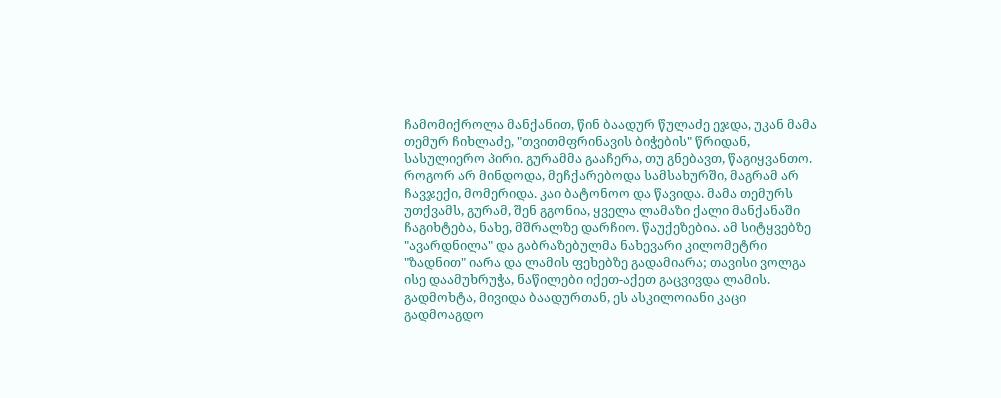ჩამომიქროლა მანქანით, წინ ბაადურ წულაძე ეჯდა, უკან მამა თემურ ჩიხლაძე, "თვითმფრინავის ბიჭების" წრიდან, სასულიერო პირი. გურამმა გააჩერა, თუ გნებავთ, წაგიყვანთო. როგორ არ მინდოდა, მეჩქარებოდა სამსახურში, მაგრამ არ ჩავჯექი, მომერიდა. კაი ბატონოო და წავიდა. მამა თემურს უთქვამს, გურამ, შენ გგონია, ყველა ლამაზი ქალი მანქანაში ჩაგიხტება, ნახე, მშრალზე დარჩიო. წაუქეზებია. ამ სიტყვებზე "ავარდნილა" და გაბრაზებულმა ნახევარი კილომეტრი "ზადნით" იარა და ლამის ფეხებზე გადამიარა; თავისი ვოლგა ისე დაამუხრუჭა, ნაწილები იქეთ-აქეთ გაცვივდა ლამის. გადმოხტა, მივიდა ბაადურთან, ეს ასკილოიანი კაცი გადმოაგდო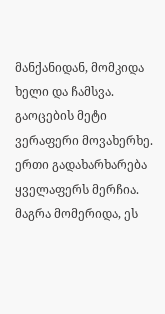მანქანიდან, მომკიდა ხელი და ჩამსვა. გაოცების მეტი ვერაფერი მოვახერხე. ერთი გადახარხარება ყველაფერს მერჩია. მაგრა მომერიდა, ეს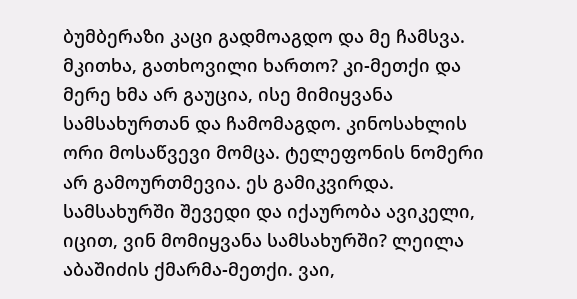ბუმბერაზი კაცი გადმოაგდო და მე ჩამსვა. მკითხა, გათხოვილი ხართო? კი-მეთქი და მერე ხმა არ გაუცია, ისე მიმიყვანა სამსახურთან და ჩამომაგდო. კინოსახლის ორი მოსაწვევი მომცა. ტელეფონის ნომერი არ გამოურთმევია. ეს გამიკვირდა. სამსახურში შევედი და იქაურობა ავიკელი, იცით, ვინ მომიყვანა სამსახურში? ლეილა აბაშიძის ქმარმა-მეთქი. ვაი,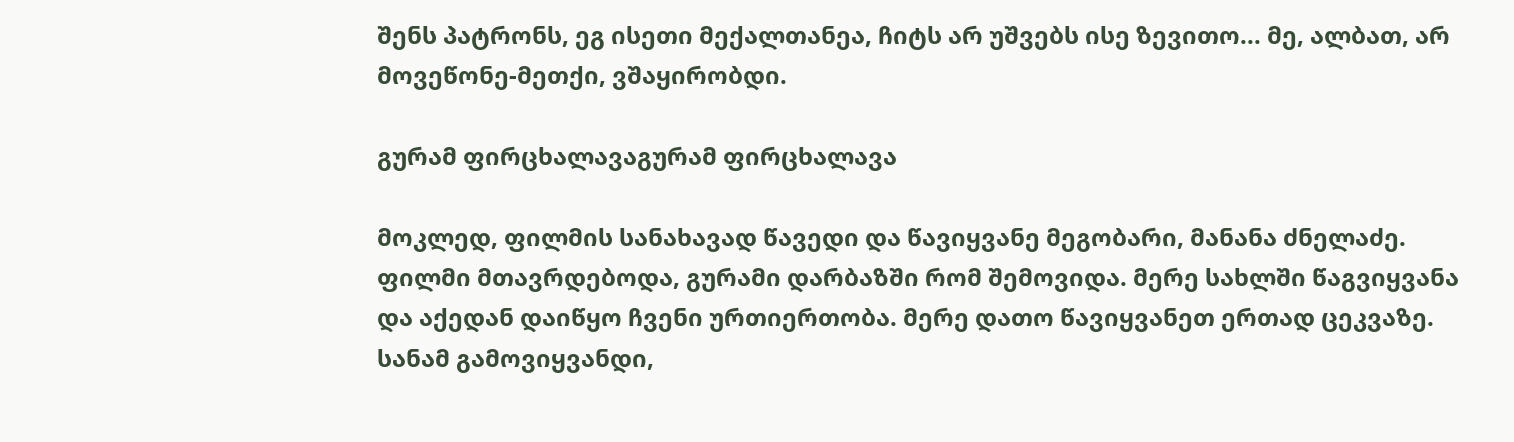შენს პატრონს, ეგ ისეთი მექალთანეა, ჩიტს არ უშვებს ისე ზევითო... მე, ალბათ, არ მოვეწონე-მეთქი, ვშაყირობდი.

გურამ ფირცხალავაგურამ ფირცხალავა

მოკლედ, ფილმის სანახავად წავედი და წავიყვანე მეგობარი, მანანა ძნელაძე. ფილმი მთავრდებოდა, გურამი დარბაზში რომ შემოვიდა. მერე სახლში წაგვიყვანა და აქედან დაიწყო ჩვენი ურთიერთობა. მერე დათო წავიყვანეთ ერთად ცეკვაზე. სანამ გამოვიყვანდი,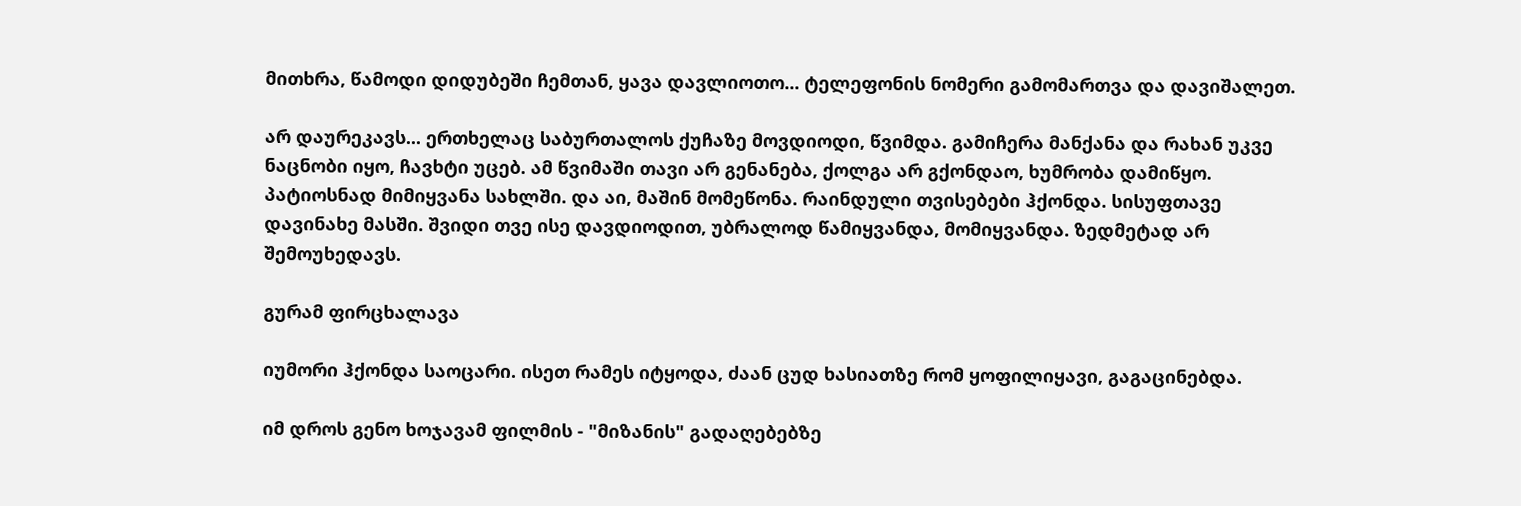მითხრა, წამოდი დიდუბეში ჩემთან, ყავა დავლიოთო... ტელეფონის ნომერი გამომართვა და დავიშალეთ.

არ დაურეკავს... ერთხელაც საბურთალოს ქუჩაზე მოვდიოდი, წვიმდა. გამიჩერა მანქანა და რახან უკვე ნაცნობი იყო, ჩავხტი უცებ. ამ წვიმაში თავი არ გენანება, ქოლგა არ გქონდაო, ხუმრობა დამიწყო. პატიოსნად მიმიყვანა სახლში. და აი, მაშინ მომეწონა. რაინდული თვისებები ჰქონდა. სისუფთავე დავინახე მასში. შვიდი თვე ისე დავდიოდით, უბრალოდ წამიყვანდა, მომიყვანდა. ზედმეტად არ შემოუხედავს.

გურამ ფირცხალავა

იუმორი ჰქონდა საოცარი. ისეთ რამეს იტყოდა, ძაან ცუდ ხასიათზე რომ ყოფილიყავი, გაგაცინებდა.

იმ დროს გენო ხოჯავამ ფილმის - "მიზანის" გადაღებებზე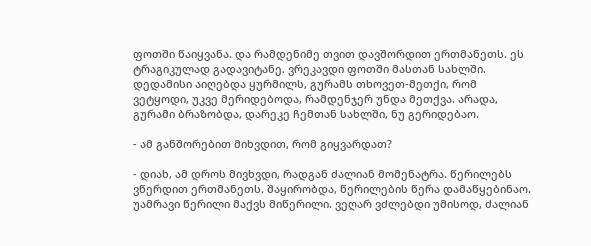ფოთში წაიყვანა. და რამდენიმე თვით დავშორდით ერთმანეთს. ეს ტრაგიკულად გადავიტანე. ვრეკავდი ფოთში მასთან სახლში. დედამისი აიღებდა ყურმილს, გურამს თხოვეთ-მეთქი, რომ ვეტყოდი, უკვე მერიდებოდა, რამდენჯერ უნდა მეთქვა. არადა, გურამი ბრაზობდა, დარეკე ჩემთან სახლში, ნუ გერიდებაო.

- ამ განშორებით მიხვდით, რომ გიყვარდათ?

- დიახ, ამ დროს მივხვდი, რადგან ძალიან მომენატრა. წერილებს ვწერდით ერთმანეთს. შაყირობდა, წერილების წერა დამაწყებინაო. უამრავი წერილი მაქვს მიწერილი. ვეღარ ვძლებდი უმისოდ, ძალიან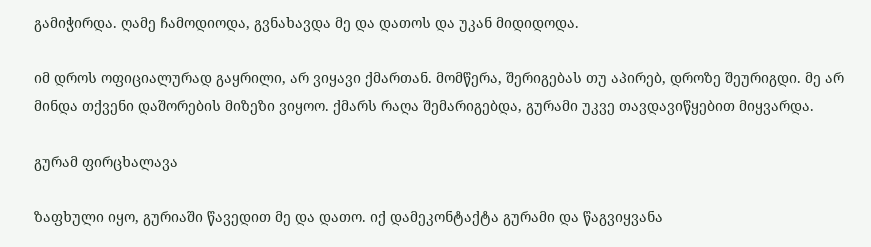გამიჭირდა. ღამე ჩამოდიოდა, გვნახავდა მე და დათოს და უკან მიდიდოდა.

იმ დროს ოფიციალურად გაყრილი, არ ვიყავი ქმართან. მომწერა, შერიგებას თუ აპირებ, დროზე შეურიგდი. მე არ მინდა თქვენი დაშორების მიზეზი ვიყოო. ქმარს რაღა შემარიგებდა, გურამი უკვე თავდავიწყებით მიყვარდა.

გურამ ფირცხალავა

ზაფხული იყო, გურიაში წავედით მე და დათო. იქ დამეკონტაქტა გურამი და წაგვიყვანა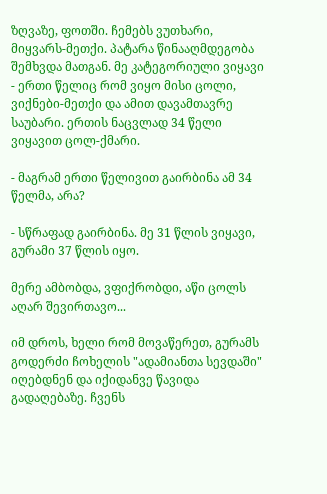ზღვაზე, ფოთში. ჩემებს ვუთხარი, მიყვარს-მეთქი. პატარა წინააღმდეგობა შემხვდა მათგან. მე კატეგორიული ვიყავი - ერთი წელიც რომ ვიყო მისი ცოლი, ვიქნები-მეთქი და ამით დავამთავრე საუბარი. ერთის ნაცვლად 34 წელი ვიყავით ცოლ-ქმარი.

- მაგრამ ერთი წელივით გაირბინა ამ 34 წელმა, არა?

- სწრაფად გაირბინა. მე 31 წლის ვიყავი, გურამი 37 წლის იყო.

მერე ამბობდა, ვფიქრობდი, აწი ცოლს აღარ შევირთავო...

იმ დროს, ხელი რომ მოვაწერეთ, გურამს გოდერძი ჩოხელის "ადამიანთა სევდაში" იღებდნენ და იქიდანვე წავიდა გადაღებაზე. ჩვენს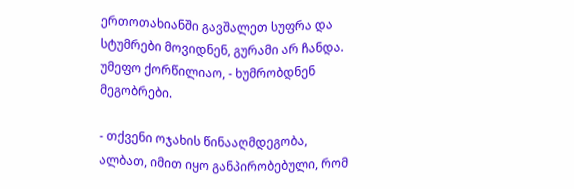ერთოთახიანში გავშალეთ სუფრა და სტუმრები მოვიდნენ, გურამი არ ჩანდა. უმეფო ქორწილიაო, - ხუმრობდნენ მეგობრები.

- თქვენი ოჯახის წინააღმდეგობა, ალბათ, იმით იყო განპირობებული, რომ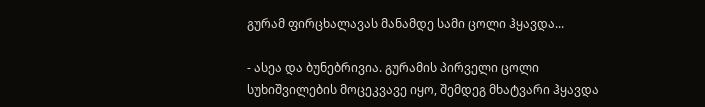გურამ ფირცხალავას მანამდე სამი ცოლი ჰყავდა...

- ასეა და ბუნებრივია. გურამის პირველი ცოლი სუხიშვილების მოცეკვავე იყო, შემდეგ მხატვარი ჰყავდა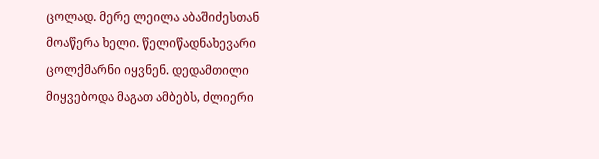ცოლად. მერე ლეილა აბაშიძესთან მოაწერა ხელი. წელიწადნახევარი ცოლქმარნი იყვნენ. დედამთილი მიყვებოდა მაგათ ამბებს, ძლიერი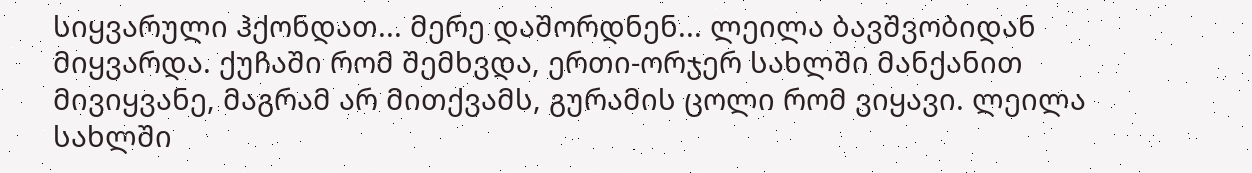სიყვარული ჰქონდათ... მერე დაშორდნენ... ლეილა ბავშვობიდან მიყვარდა. ქუჩაში რომ შემხვდა, ერთი-ორჯერ სახლში მანქანით მივიყვანე, მაგრამ არ მითქვამს, გურამის ცოლი რომ ვიყავი. ლეილა სახლში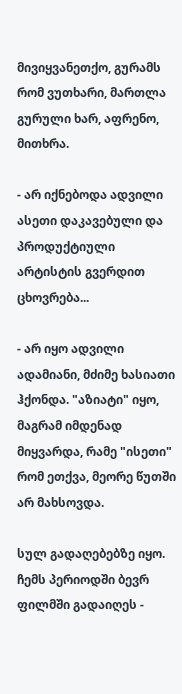მივიყვანეთქო, გურამს რომ ვუთხარი, მართლა გურული ხარ, აფრენო, მითხრა.

- არ იქნებოდა ადვილი ასეთი დაკავებული და პროდუქტიული არტისტის გვერდით ცხოვრება...

- არ იყო ადვილი ადამიანი, მძიმე ხასიათი ჰქონდა. "აზიატი" იყო, მაგრამ იმდენად მიყვარდა, რამე "ისეთი" რომ ეთქვა, მეორე წუთში არ მახსოვდა.

სულ გადაღებებზე იყო. ჩემს პერიოდში ბევრ ფილმში გადაიღეს -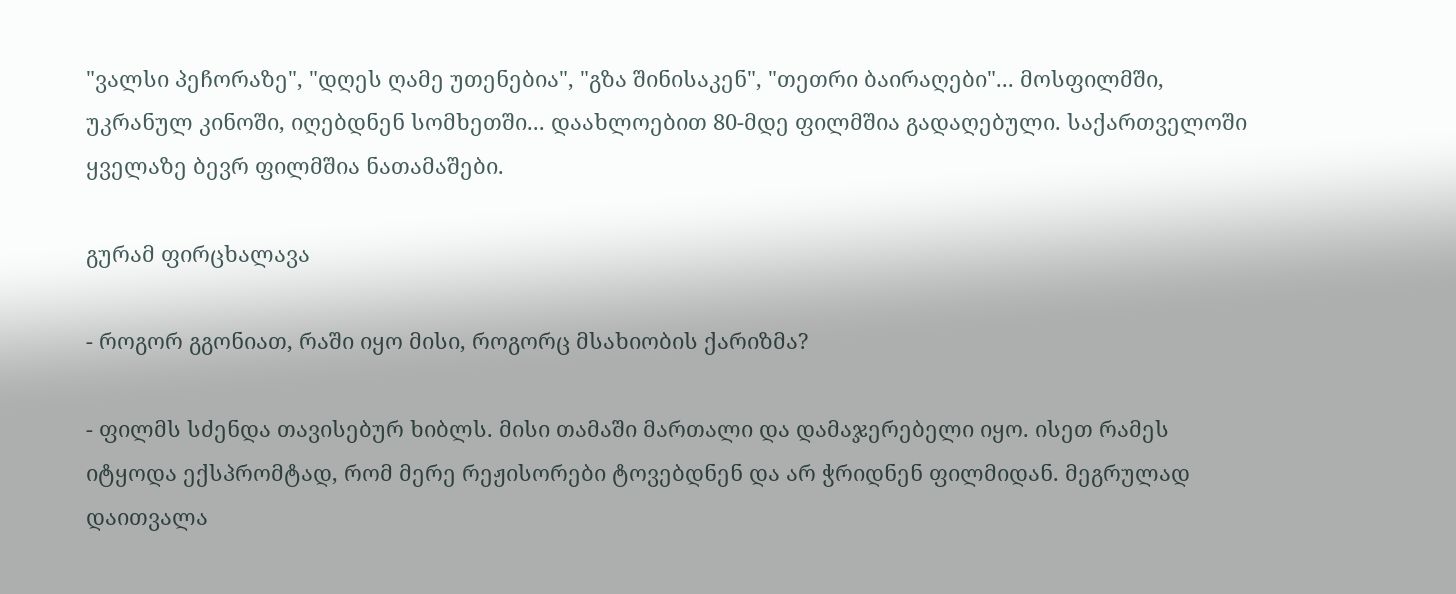"ვალსი პეჩორაზე", "დღეს ღამე უთენებია", "გზა შინისაკენ", "თეთრი ბაირაღები"... მოსფილმში, უკრანულ კინოში, იღებდნენ სომხეთში... დაახლოებით 80-მდე ფილმშია გადაღებული. საქართველოში ყველაზე ბევრ ფილმშია ნათამაშები.

გურამ ფირცხალავა

- როგორ გგონიათ, რაში იყო მისი, როგორც მსახიობის ქარიზმა?

- ფილმს სძენდა თავისებურ ხიბლს. მისი თამაში მართალი და დამაჯერებელი იყო. ისეთ რამეს იტყოდა ექსპრომტად, რომ მერე რეჟისორები ტოვებდნენ და არ ჭრიდნენ ფილმიდან. მეგრულად დაითვალა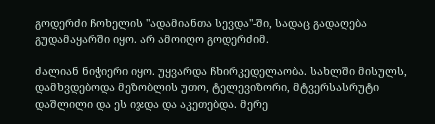გოდერძი ჩოხელის "ადამიანთა სევდა"-ში, სადაც გადაღება გუდამაყარში იყო. არ ამოიღო გოდერძიმ.

ძალიან ნიჭიერი იყო. უყვარდა ჩხირკედელაობა. სახლში მისულს, დამხვდებოდა მეზობლის უთო, ტელევიზორი, მტვერსასრუტი დაშლილი და ეს იჯდა და აკეთებდა. მერე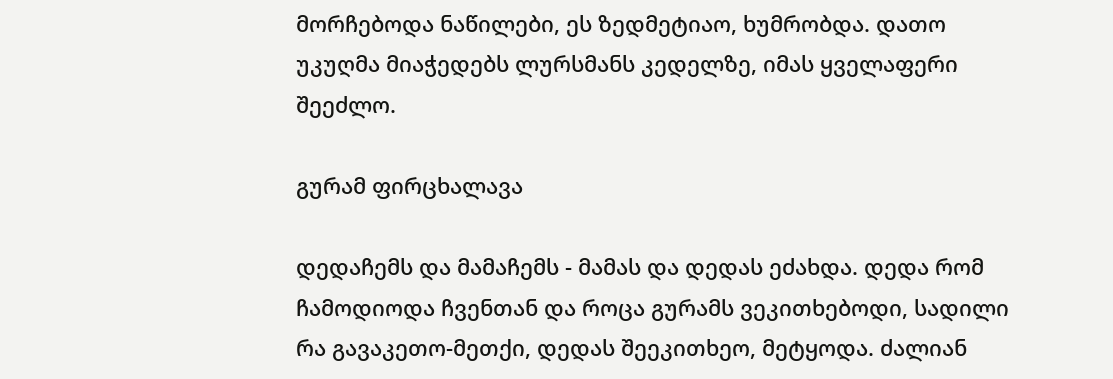მორჩებოდა ნაწილები, ეს ზედმეტიაო, ხუმრობდა. დათო უკუღმა მიაჭედებს ლურსმანს კედელზე, იმას ყველაფერი შეეძლო.

გურამ ფირცხალავა

დედაჩემს და მამაჩემს - მამას და დედას ეძახდა. დედა რომ ჩამოდიოდა ჩვენთან და როცა გურამს ვეკითხებოდი, სადილი რა გავაკეთო-მეთქი, დედას შეეკითხეო, მეტყოდა. ძალიან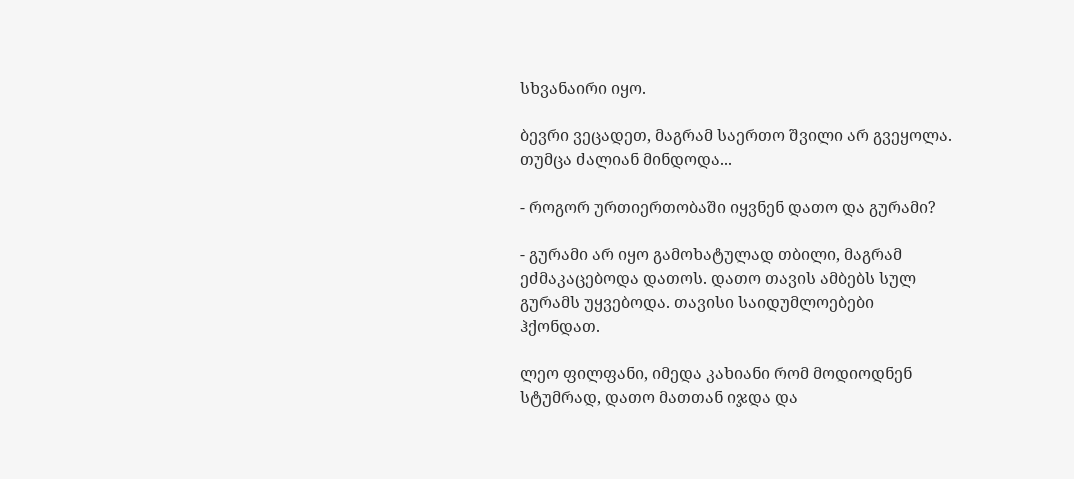სხვანაირი იყო.

ბევრი ვეცადეთ, მაგრამ საერთო შვილი არ გვეყოლა. თუმცა ძალიან მინდოდა...

- როგორ ურთიერთობაში იყვნენ დათო და გურამი?

- გურამი არ იყო გამოხატულად თბილი, მაგრამ ეძმაკაცებოდა დათოს. დათო თავის ამბებს სულ გურამს უყვებოდა. თავისი საიდუმლოებები ჰქონდათ.

ლეო ფილფანი, იმედა კახიანი რომ მოდიოდნენ სტუმრად, დათო მათთან იჯდა და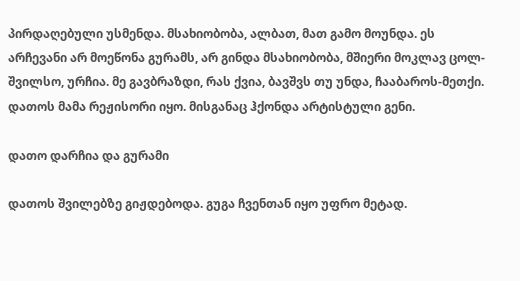პირდაღებული უსმენდა. მსახიობობა, ალბათ, მათ გამო მოუნდა. ეს არჩევანი არ მოეწონა გურამს, არ გინდა მსახიობობა, მშიერი მოკლავ ცოლ-შვილსო, ურჩია. მე გავბრაზდი, რას ქვია, ბავშვს თუ უნდა, ჩააბაროს-მეთქი. დათოს მამა რეჟისორი იყო. მისგანაც ჰქონდა არტისტული გენი.

დათო დარჩია და გურამი

დათოს შვილებზე გიჟდებოდა. გუგა ჩვენთან იყო უფრო მეტად.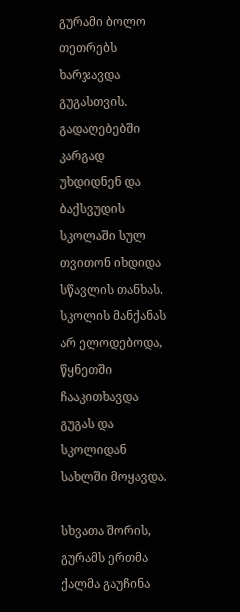გურამი ბოლო თეთრებს ხარჯავდა გუგასთვის. გადაღებებში კარგად უხდიდნენ და ბაქსვუდის სკოლაში სულ თვითონ იხდიდა სწავლის თანხას. სკოლის მანქანას არ ელოდებოდა, წყნეთში ჩააკითხავდა გუგას და სკოლიდან სახლში მოყავდა.

სხვათა შორის, გურამს ერთმა ქალმა გაუჩინა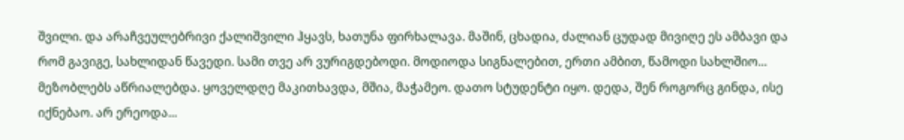შვილი. და არაჩვეულებრივი ქალიშვილი ჰყავს, ხათუნა ფირხალავა. მაშინ, ცხადია, ძალიან ცუდად მივიღე ეს ამბავი და რომ გავიგე, სახლიდან წავედი. სამი თვე არ ვურიგდებოდი. მოდიოდა სიგნალებით, ერთი ამბით, წამოდი სახლშიო... მეზობლებს აწრიალებდა. ყოველდღე მაკითხავდა, მშია, მაჭამეო. დათო სტუდენტი იყო. დედა, შენ როგორც გინდა, ისე იქნებაო. არ ერეოდა...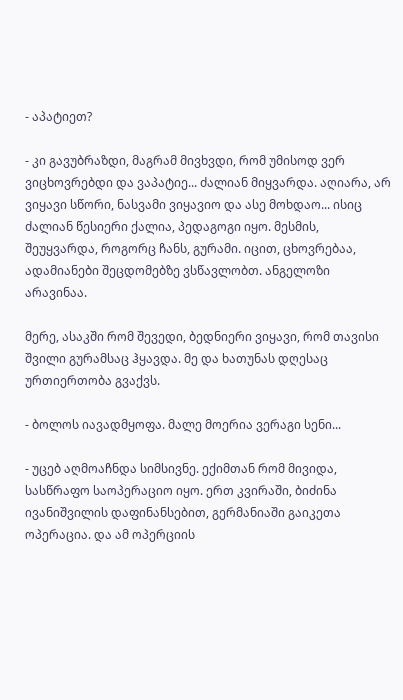- აპატიეთ?

- კი გავუბრაზდი, მაგრამ მივხვდი, რომ უმისოდ ვერ ვიცხოვრებდი და ვაპატიე... ძალიან მიყვარდა. აღიარა, არ ვიყავი სწორი, ნასვამი ვიყავიო და ასე მოხდაო... ისიც ძალიან წესიერი ქალია, პედაგოგი იყო. მესმის, შეუყვარდა, როგორც ჩანს, გურამი. იცით, ცხოვრებაა, ადამიანები შეცდომებზე ვსწავლობთ. ანგელოზი არავინაა.

მერე, ასაკში რომ შევედი, ბედნიერი ვიყავი, რომ თავისი შვილი გურამსაც ჰყავდა. მე და ხათუნას დღესაც ურთიერთობა გვაქვს.

- ბოლოს იავადმყოფა. მალე მოერია ვერაგი სენი...

- უცებ აღმოაჩნდა სიმსივნე. ექიმთან რომ მივიდა, სასწრაფო საოპერაციო იყო. ერთ კვირაში, ბიძინა ივანიშვილის დაფინანსებით, გერმანიაში გაიკეთა ოპერაცია. და ამ ოპერციის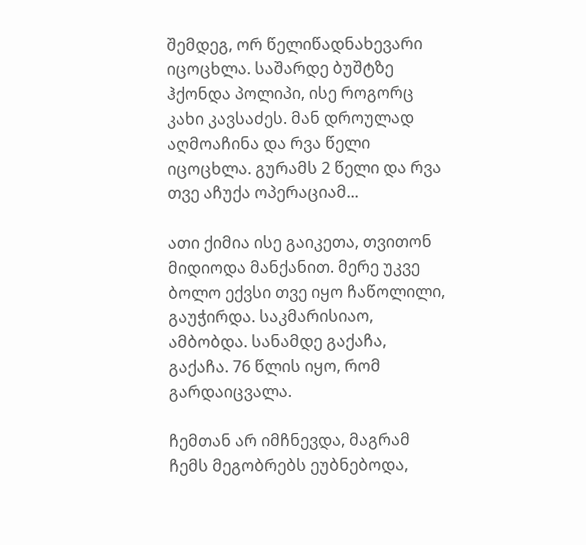შემდეგ, ორ წელიწადნახევარი იცოცხლა. საშარდე ბუშტზე ჰქონდა პოლიპი, ისე როგორც კახი კავსაძეს. მან დროულად აღმოაჩინა და რვა წელი იცოცხლა. გურამს 2 წელი და რვა თვე აჩუქა ოპერაციამ...

ათი ქიმია ისე გაიკეთა, თვითონ მიდიოდა მანქანით. მერე უკვე ბოლო ექვსი თვე იყო ჩაწოლილი, გაუჭირდა. საკმარისიაო, ამბობდა. სანამდე გაქაჩა, გაქაჩა. 76 წლის იყო, რომ გარდაიცვალა.

ჩემთან არ იმჩნევდა, მაგრამ ჩემს მეგობრებს ეუბნებოდა,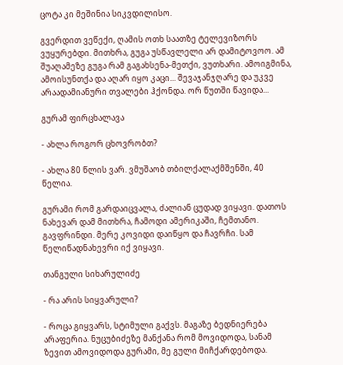ცოტა კი მეშინია სიკვდილისო.

გვერდით ვეწექი, ღამის ოთხ საათზე ტელევიზორს ვუყურებდი. მითხრა, გუგა უსწავლელი არ დამიტოვოო. ამ შუაღამეზე გუგა რამ გაგახსენა-მეთქი, ვუთხარი. ამოიგმინა, ამოისუნთქა და აღარ იყო კაცი... შევაჯანჯღარე და უკვე არაადამიანური თვალები ჰქონდა. ორ წუთში წავიდა...

გურამ ფირცხალავა

- ახლა როგორ ცხოვრობთ?

- ახლა 80 წლის ვარ. ვმუშაობ თბილქალაქმშენში, 40 წელია.

გურამი რომ გარდაიცვალა, ძალიან ცუდად ვიყავი. დათოს ნახევარ დამ მითხრა, ჩამოდი ამერიკაში, ჩემთანო. გავფრინდი. მერე კოვიდი დაიწყო და ჩავრჩი. სამ წელიწადნახევრი იქ ვიყავი.

თანგული სიხარულიძე

- რა არის სიყვარული?

- როცა გიყვარს, სტიმული გაქვს. მაგაზე ბედნიერება არაფერია. ნუცუბიძეზე მანქანა რომ მოვიდოდა, სანამ ზევით ამოვიდოდა გურამი, მე გული მიჩქარდებოდა.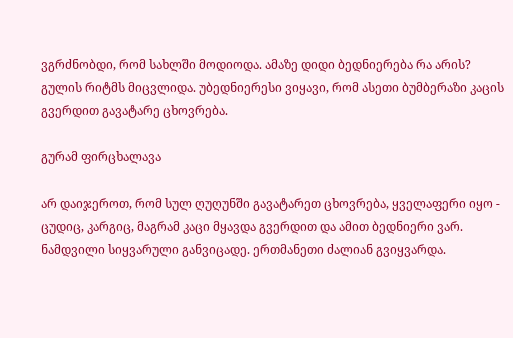ვგრძნობდი, რომ სახლში მოდიოდა. ამაზე დიდი ბედნიერება რა არის? გულის რიტმს მიცვლიდა. უბედნიერესი ვიყავი, რომ ასეთი ბუმბერაზი კაცის გვერდით გავატარე ცხოვრება.

გურამ ფირცხალავა

არ დაიჯეროთ, რომ სულ ღუღუნში გავატარეთ ცხოვრება, ყველაფერი იყო - ცუდიც, კარგიც, მაგრამ კაცი მყავდა გვერდით და ამით ბედნიერი ვარ. ნამდვილი სიყვარული განვიცადე. ერთმანეთი ძალიან გვიყვარდა.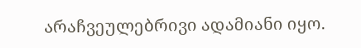არაჩვეულებრივი ადამიანი იყო.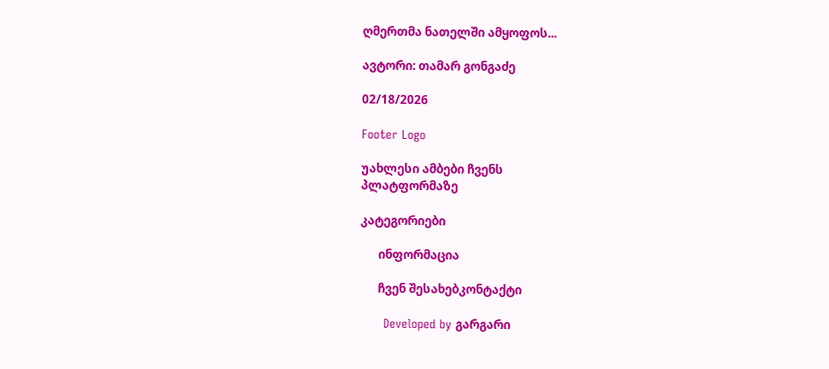ღმერთმა ნათელში ამყოფოს...

ავტორი: თამარ გონგაძე

02/18/2026

Footer Logo

უახლესი ამბები ჩვენს
პლატფორმაზე

კატეგორიები

      ინფორმაცია

      ჩვენ შესახებკონტაქტი

      Developed by გარგარი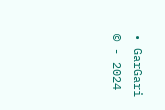• GarGari © - 2024